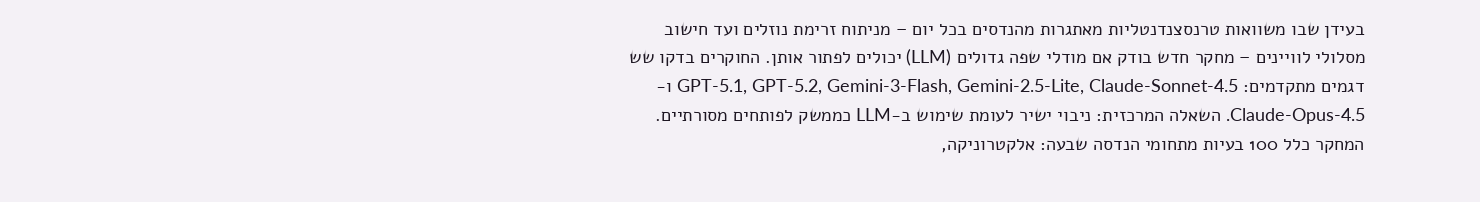בעידן שבו משוואות טרנסצנדנטליות מאתגרות מהנדסים בכל יום – מניתוח זרימת נוזלים ועד חישוב מסלולי לוויינים – מחקר חדש בודק אם מודלי שפה גדולים (LLM) יכולים לפתור אותן. החוקרים בדקו שש דגמים מתקדמים: GPT-5.1, GPT-5.2, Gemini-3-Flash, Gemini-2.5-Lite, Claude-Sonnet-4.5 ו-Claude-Opus-4.5. השאלה המרכזית: ניבוי ישיר לעומת שימוש ב-LLM כממשק לפותחים מסורתיים.
המחקר כלל 100 בעיות מתחומי הנדסה שבעה: אלקטרוניקה,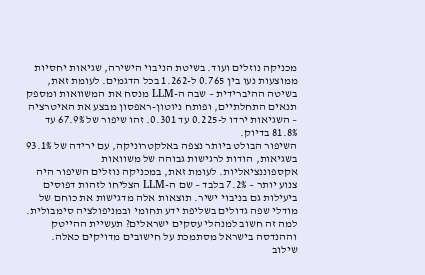מכניקה נוזלים ועוד. בשיטת הניבוי הישירה, שגיאות יחסיות ממוצעות נעו בין 0.765 ל-1.262 בכל הדגמים. לעומת זאת, בשיטה ההיברידית – שבה ה-LLM מנסח את המשוואות ומספק תנאים התחלתיים, ופותח ניוטון-ראפסון מבצע את האיטרציה – השגיאות ירדו ל-0.225 עד 0.301. זהו שיפור של 67.9% עד 81.8% בדיוק.
השיפור הבולט ביותר נצפה באלקטרוניקה, עם ירידה של 93.1% בשגיאות, הודות לרגישות גבוהה של משוואות אקספוננציאליות. לעומת זאת, במכניקה נוזלים השיפור היה צנוע יותר – 7.2% בלבד – שם ה-LLM הצליחו לזהות דפוסים ביעילות גם בניבוי ישיר. תוצאות אלה מדגישות את כוחם של מודלי שפה גדולים בשליפת ידע תחומי ובמניפולציה סימבולית.
למה זה חשוב למנהלי עסקים ישראלים? תעשיית ההייטק וההנדסה בישראל מסתמכת על חישובים מדויקים כאלה. שילוב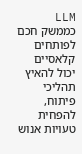LLM כממשק חכם לפותחים קלאסיים יכול להאיץ תהליכי פיתוח, להפחית טעויות אנוש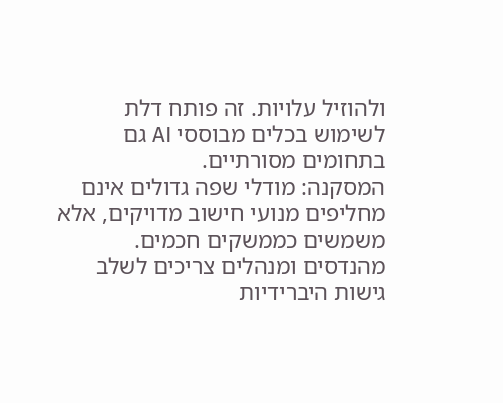ולהוזיל עלויות. זה פותח דלת לשימוש בכלים מבוססי AI גם בתחומים מסורתיים.
המסקנה: מודלי שפה גדולים אינם מחליפים מנועי חישוב מדויקים, אלא משמשים כממשקים חכמים. מהנדסים ומנהלים צריכים לשלב גישות היברידיות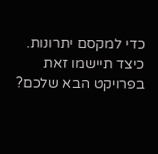כדי למקסם יתרונות. כיצד תיישמו זאת בפרויקט הבא שלכם?